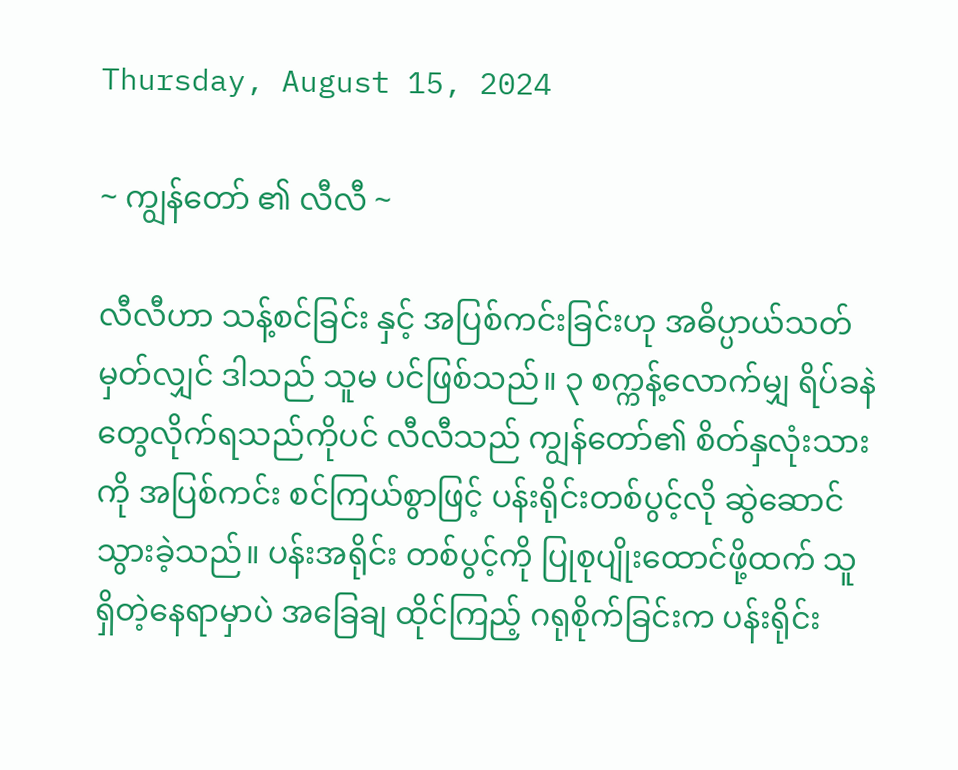Thursday, August 15, 2024

~ ကျွန်တော် ၏ လီလီ ~

လီလီဟာ သန့်စင်ခြင်း နှင့် အပြစ်ကင်းခြင်းဟု အဓိပ္ပာယ်သတ်မှတ်လျှင် ဒါသည် သူမ ပင်ဖြစ်သည်။ ၃ စက္ကန့်လောက်မျှ ရိပ်ခနဲတွေလိုက်ရသည်ကိုပင် လီလီသည် ကျွန်တော်၏ စိတ်နှလုံးသားကို အပြစ်ကင်း စင်ကြယ်စွာဖြင့် ပန်းရိုင်းတစ်ပွင့်လို ဆွဲဆောင်သွားခဲ့သည်။ ပန်းအရိုင်း တစ်ပွင့်ကို ပြုစုပျိုးထောင်ဖို့ထက် သူရှိတဲ့နေရာမှာပဲ အခြေချ ထိုင်ကြည့် ဂရုစိုက်ခြင်းက ပန်းရိုင်း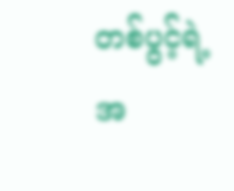တစ်ပွင့်ရဲ့ အ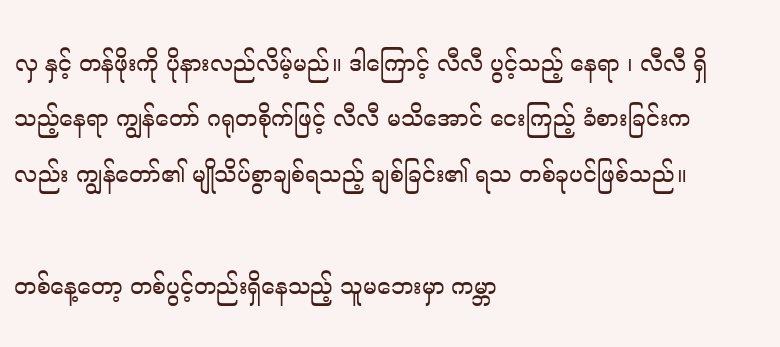လှ နှင့် တန်ဖိုးကို ပိုနားလည်လိမ့်မည်။ ဒါကြောင့် လီလီ ပွင့်သည့် နေရာ ၊ လီလီ ရှိသည့်နေရာ ကျွန်တော် ဂရုတစိုက်ဖြင့် လီလီ မသိအောင် ငေးကြည့် ခံစားခြင်းကလည်း ကျွန်တော်၏ မျိုသိပ်စွာချစ်ရသည့် ချစ်ခြင်း၏ ရသ တစ်ခုပင်ဖြစ်သည်။

တစ်နေ့တော့ တစ်ပွင့်တည်းရှိနေသည့် သူမဘေးမှာ ကမ္ဘာ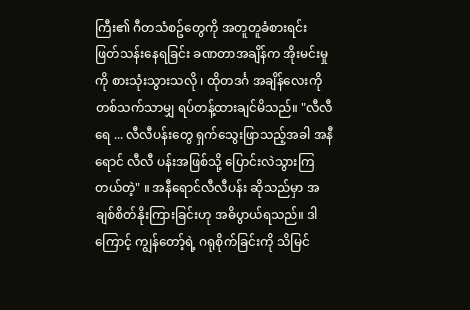ကြီး၏ ဂီတသံစဥ်တွေကို အတူတူခံစားရင်း ဖြတ်သန်းနေရခြင်း ခဏတာအချိန်က အိုးမင်းမှုကို စားသုံးသွားသလို ၊ ထိုတဒင်္ဂ အချိန်လေးကို တစ်သက်သာမျှ ရပ်တန့်ထားချင်မိသည်။ "လီလီရေ ... လီလီပန်းတွေ ရှက်သွေးဖြာသည့်အခါ အနီရောင် လီလီ ပန်းအဖြစ်သို့ ပြောင်းလဲသွားကြတယ်တဲ့" ။ အနီရောင်လီလီပန်း ဆိုသည်မှာ အချစ်စိတ်နိုးကြားခြင်းဟု အဓိပွာယ်ရသည်။ ဒါကြောင့် ကျွန်တော့်ရဲ့ ဂရုစိုက်ခြင်းကို သိမြင်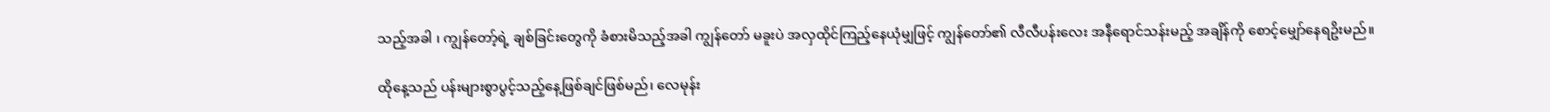သည့်အခါ ၊ ကျွန်တော့်ရဲ့ ချစ်ခြင်းတွေကို ခံစားမိသည့်အခါ ကျွန်တော် မခူးပဲ အလှထိုင်ကြည့်နေယုံမျှဖြင့် ကျွန်တော်၏ လီလီပန်းလေး အနီရောင်သန်းမည့် အချိန်ကို စောင့်မျှော်နေရဥိးမည်။

ထိုနေ့သည် ပန်းများစွာပွင့်သည့်နေ့ဖြစ်ချင်ဖြစ်မည်၊ လေမုန်း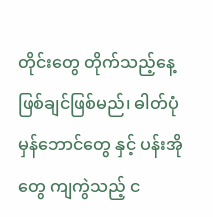တိုင်းတွေ တိုက်သည့်နေ့ ဖြစ်ချင်ဖြစ်မည်၊ ဓါတ်ပုံ မှန်ဘောင်တွေ နှင့် ပန်းအိုတွေ ကျကွဲသည့် င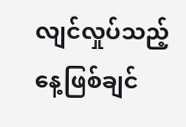လျင်လှုပ်သည့် နေ့ဖြစ်ချင်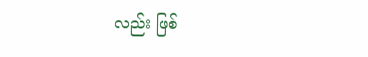လည်း ဖြစ်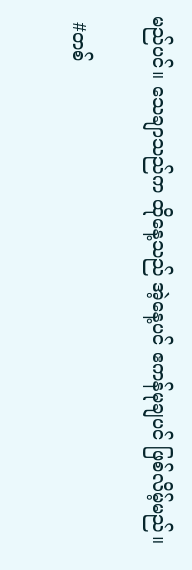မည်ပင်။ သေချာသည်က ထိုနေ့သည် အဲ့နေ့ပင် ဧကန်မုချပင် ဖြစ်လိမ့်မည်။

 #တစ်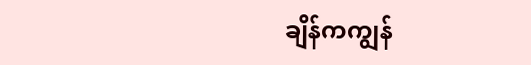ချိန်ကကျွန်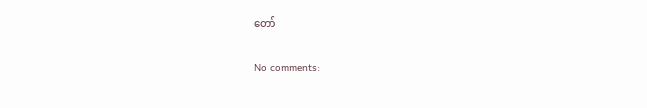တော်

No comments: